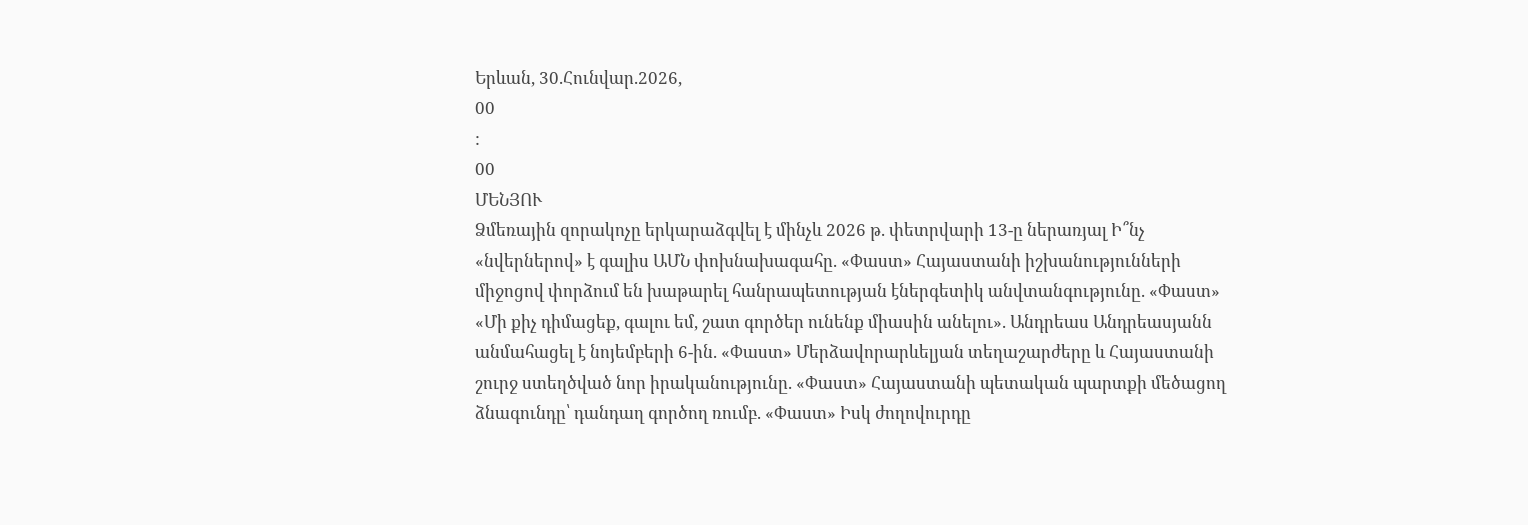Երևան, 30.Հունվար.2026,
00
:
00
ՄԵՆՅՈՒ
Ձմեռային զորակոչը երկարաձգվել է մինչև 2026 թ. փետրվարի 13-ը ներառյալ Ի՞նչ «նվերներով» է գալիս ԱՄՆ փոխնախագահը. «Փաստ» Հայաստանի իշխանությունների միջոցով փորձում են խաթարել հանրապետության էներգետիկ անվտանգությունը. «Փաստ» «Մի քիչ դիմացեք, գալու եմ, շատ գործեր ունենք միասին անելու». Անդրեաս Անդրեասյանն անմահացել է նոյեմբերի 6-ին. «Փաստ» Մերձավորարևելյան տեղաշարժերը և Հայաստանի շուրջ ստեղծված նոր իրականությունը. «Փաստ» Հայաստանի պետական պարտքի մեծացող ձնագունդը՝ դանդաղ գործող ռումբ. «Փաստ» Իսկ ժողովուրդը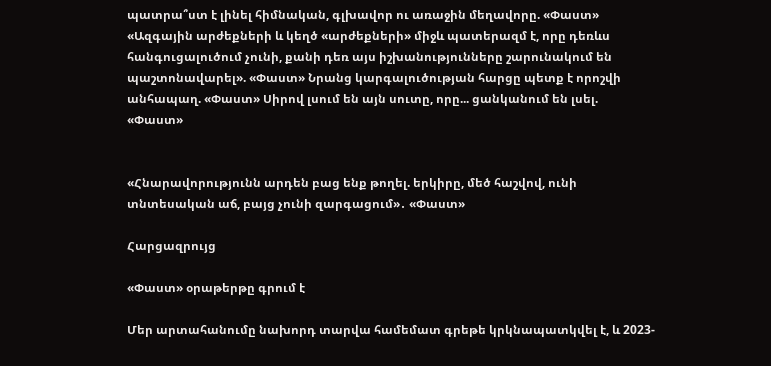պատրա՞ստ է լինել հիմնական, գլխավոր ու առաջին մեղավորը. «Փաստ» «Ազգային արժեքների և կեղծ «արժեքների» միջև պատերազմ է, որը դեռևս հանգուցալուծում չունի, քանի դեռ այս իշխանությունները շարունակում են պաշտոնավարել». «Փաստ» Նրանց կարգալուծության հարցը պետք է որոշվի անհապաղ. «Փաստ» Սիրով լսում են այն սուտը, որը... ցանկանում են լսել. «Փաստ»


«Հնարավորությունն արդեն բաց ենք թողել. երկիրը, մեծ հաշվով, ունի տնտեսական աճ, բայց չունի զարգացում»․ «Փաստ»

Հարցազրույց

«Փաստ» օրաթերթը գրում է

Մեր արտահանումը նախորդ տարվա համեմատ գրեթե կրկնապատկվել է, և 2023-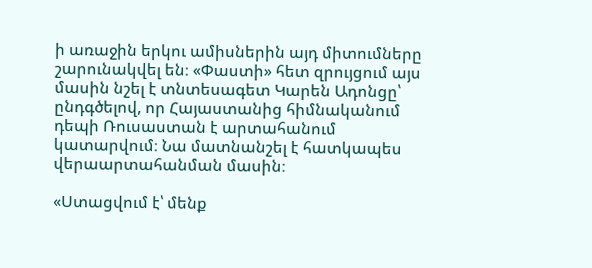ի առաջին երկու ամիսներին այդ միտումները շարունակվել են։ «Փաստի» հետ զրույցում այս մասին նշել է տնտեսագետ Կարեն Ադոնցը՝ ընդգծելով, որ Հայաստանից հիմնականում դեպի Ռուսաստան է արտահանում կատարվում։ Նա մատնանշել է հատկապես վերաարտահանման մասին։

«Ստացվում է՝ մենք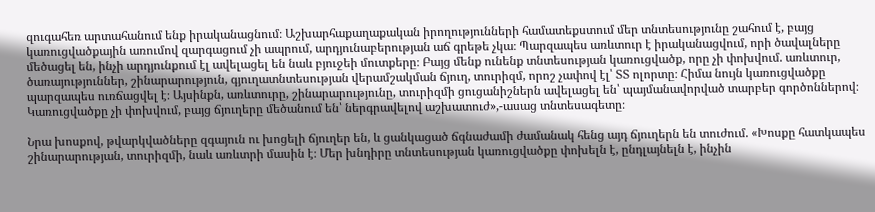զուգահեռ արտահանում ենք իրականացնում։ Աշխարհաքաղաքական իրողությունների համատեքստում մեր տնտեսությունը շահում է, բայց կառուցվածքային առումով զարգացում չի ապրում, արդյունաբերության աճ գրեթե չկա։ Պարզապես առևտուր է իրականացվում, որի ծավալները մեծացել են, ինչի արդյունքում էլ ավելացել են նաև բյուջեի մուտքերը։ Բայց մենք ունենք տնտեսության կառուցվածք, որը չի փոխվում. առևտուր, ծառայություններ, շինարարություն, գյուղատնտեսության վերամշակման ճյուղ, տուրիզմ, որոշ չափով էլ՝ ՏՏ ոլորտը։ Հիմա նույն կառուցվածքը պարզապես ուռճացվել է։ Այսինքն, առևտուրը, շինարարությունը, տուրիզմի ցուցանիշներն ավելացել են՝ պայմանավորված տարբեր գործոններով։ Կառուցվածքը չի փոխվում, բայց ճյուղերը մեծանում են՝ ներգրավելով աշխատուժ»,-ասաց տնտեսագետը։

Նրա խոսքով, թվարկվածները զգայուն ու խոցելի ճյուղեր են, և ցանկացած ճգնաժամի ժամանակ հենց այդ ճյուղերն են տուժում. «Խոսքը հատկապես շինարարության, տուրիզմի, նաև առևտրի մասին է։ Մեր խնդիրը տնտեսության կառուցվածքը փոխելն է, ընդլայնելն է, ինչին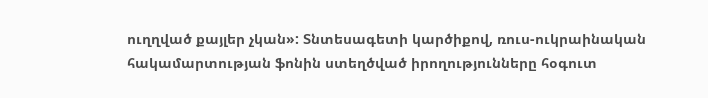ուղղված քայլեր չկան»: Տնտեսագետի կարծիքով, ռուս-ուկրաինական հակամարտության ֆոնին ստեղծված իրողությունները հօգուտ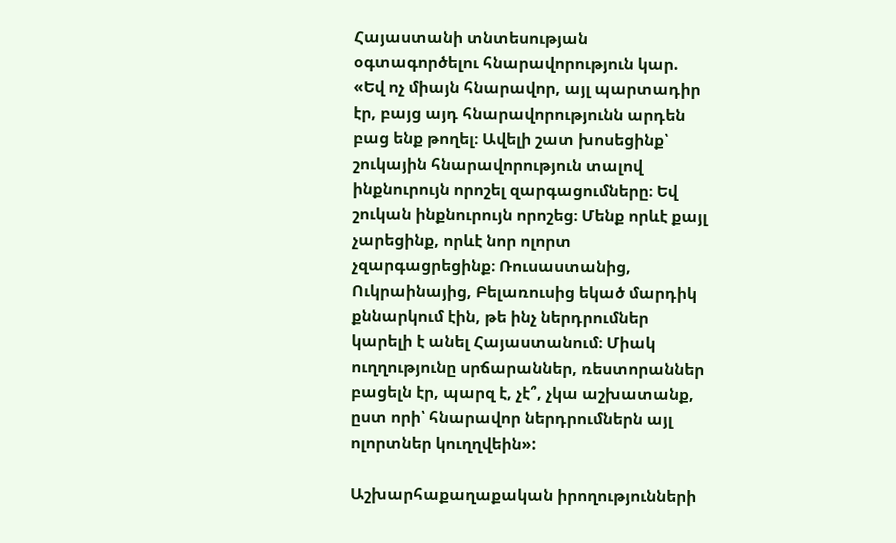Հայաստանի տնտեսության օգտագործելու հնարավորություն կար. «Եվ ոչ միայն հնարավոր, այլ պարտադիր էր, բայց այդ հնարավորությունն արդեն բաց ենք թողել։ Ավելի շատ խոսեցինք՝ շուկային հնարավորություն տալով ինքնուրույն որոշել զարգացումները։ Եվ շուկան ինքնուրույն որոշեց։ Մենք որևէ քայլ չարեցինք, որևէ նոր ոլորտ չզարգացրեցինք։ Ռուսաստանից, Ուկրաինայից, Բելառուսից եկած մարդիկ քննարկում էին, թե ինչ ներդրումներ կարելի է անել Հայաստանում։ Միակ ուղղությունը սրճարաններ, ռեստորաններ բացելն էր, պարզ է, չէ՞, չկա աշխատանք, ըստ որի՝ հնարավոր ներդրումներն այլ ոլորտներ կուղղվեին»:

Աշխարհաքաղաքական իրողությունների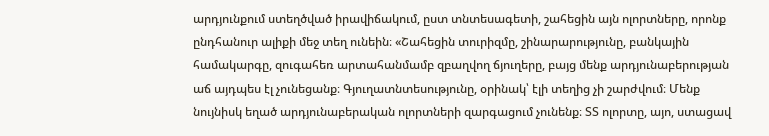արդյունքում ստեղծված իրավիճակում, ըստ տնտեսագետի, շահեցին այն ոլորտները, որոնք ընդհանուր ալիքի մեջ տեղ ունեին։ «Շահեցին տուրիզմը, շինարարությունը, բանկային համակարգը, զուգահեռ արտահանմամբ զբաղվող ճյուղերը, բայց մենք արդյունաբերության աճ այդպես էլ չունեցանք։ Գյուղատնտեսությունը, օրինակ՝ էլի տեղից չի շարժվում։ Մենք նույնիսկ եղած արդյունաբերական ոլորտների զարգացում չունենք։ ՏՏ ոլորտը, այո, ստացավ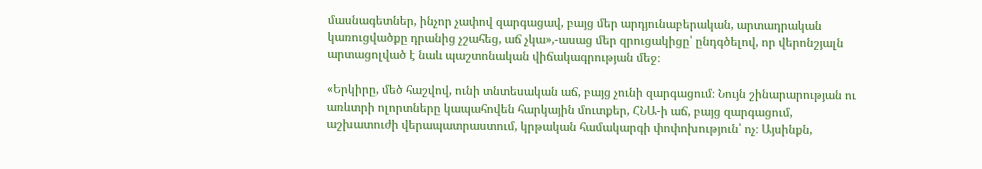մասնագետներ, ինչոր չափով զարգացավ, բայց մեր արդյունաբերական, արտադրական կառուցվածքը դրանից չշահեց, աճ չկա»,-ասաց մեր զրուցակիցը՝ ընդգծելով, որ վերոնշյալն արտացոլված է նաև պաշտոնական վիճակագրության մեջ։

«Երկիրը, մեծ հաշվով, ունի տնտեսական աճ, բայց չունի զարգացում։ Նույն շինարարության ու առևտրի ոլորտները կապահովեն հարկային մուտքեր, ՀՆԱ-ի աճ, բայց զարգացում, աշխատուժի վերապատրաստում, կրթական համակարգի փոփոխություն՝ ոչ։ Այսինքն,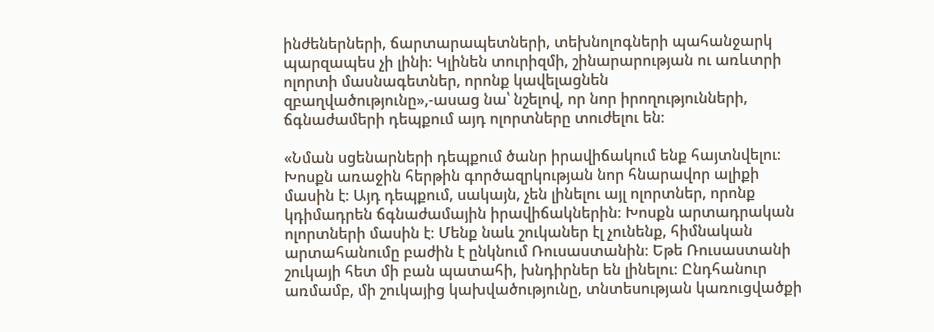ինժեներների, ճարտարապետների, տեխնոլոգների պահանջարկ պարզապես չի լինի։ Կլինեն տուրիզմի, շինարարության ու առևտրի ոլորտի մասնագետներ, որոնք կավելացնեն զբաղվածությունը»,-ասաց նա՝ նշելով, որ նոր իրողությունների, ճգնաժամերի դեպքում այդ ոլորտները տուժելու են։

«Նման սցենարների դեպքում ծանր իրավիճակում ենք հայտնվելու։ Խոսքն առաջին հերթին գործազրկության նոր հնարավոր ալիքի մասին է։ Այդ դեպքում, սակայն, չեն լինելու այլ ոլորտներ, որոնք կդիմադրեն ճգնաժամային իրավիճակներին։ Խոսքն արտադրական ոլորտների մասին է։ Մենք նաև շուկաներ էլ չունենք, հիմնական արտահանումը բաժին է ընկնում Ռուսաստանին։ Եթե Ռուսաստանի շուկայի հետ մի բան պատահի, խնդիրներ են լինելու։ Ընդհանուր առմամբ, մի շուկայից կախվածությունը, տնտեսության կառուցվածքի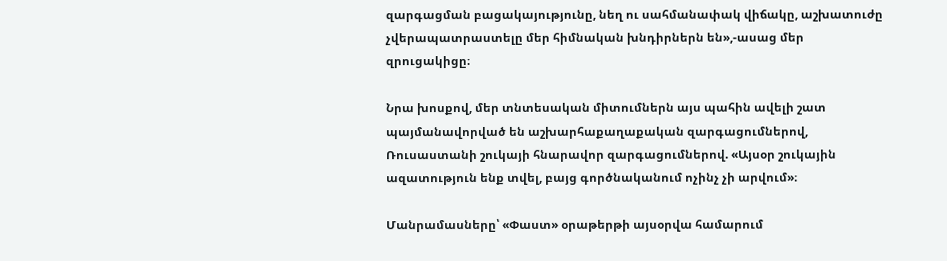զարգացման բացակայությունը, նեղ ու սահմանափակ վիճակը, աշխատուժը չվերապատրաստելը մեր հիմնական խնդիրներն են»,-ասաց մեր զրուցակիցը։

Նրա խոսքով, մեր տնտեսական միտումներն այս պահին ավելի շատ պայմանավորված են աշխարհաքաղաքական զարգացումներով, Ռուսաստանի շուկայի հնարավոր զարգացումներով. «Այսօր շուկային ազատություն ենք տվել, բայց գործնականում ոչինչ չի արվում»։

Մանրամասները՝ «Փաստ» օրաթերթի այսօրվա համարում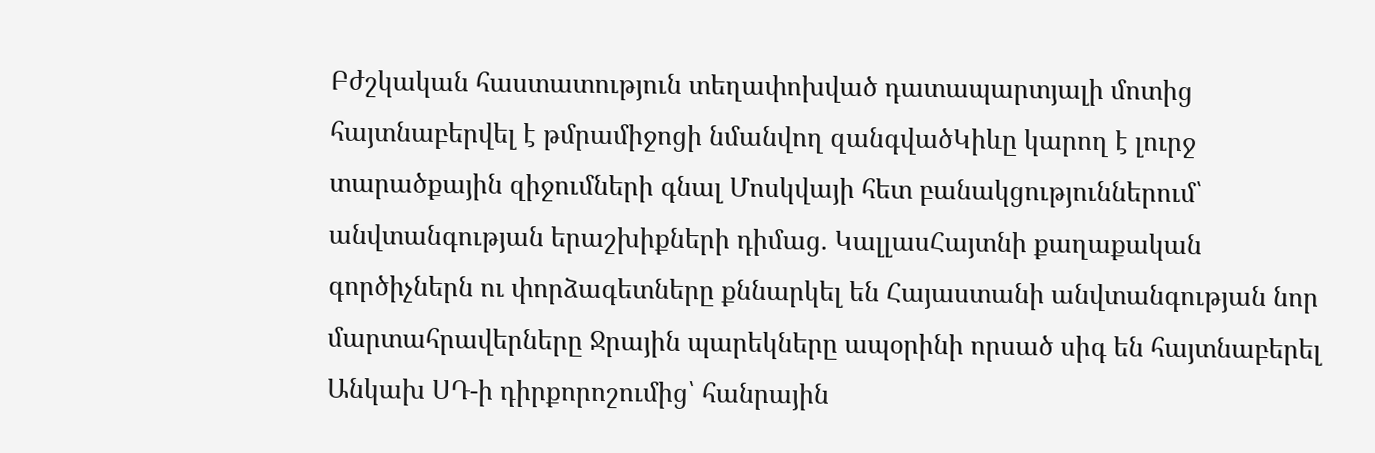Բժշկական հաստատություն տեղափոխված դատապարտյալի մոտից հայտնաբերվել է թմրամիջոցի նմանվող զանգվածԿիևը կարող է լուրջ տարածքային զիջումների գնալ Մոսկվայի հետ բանակցություններում՝ անվտանգության երաշխիքների դիմաց. ԿալլասՀայտնի քաղաքական գործիչներն ու փորձագետները քննարկել են Հայաստանի անվտանգության նոր մարտահրավերները Ջրային պարեկները ապօրինի որսած սիգ են հայտնաբերել Անկախ ՍԴ-ի դիրքորոշումից՝ հանրային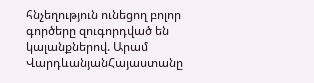հնչեղություն ունեցող բոլոր գործերը զուգորդված են կալանքներով. Արամ ՎարդևանյանՀայաստանը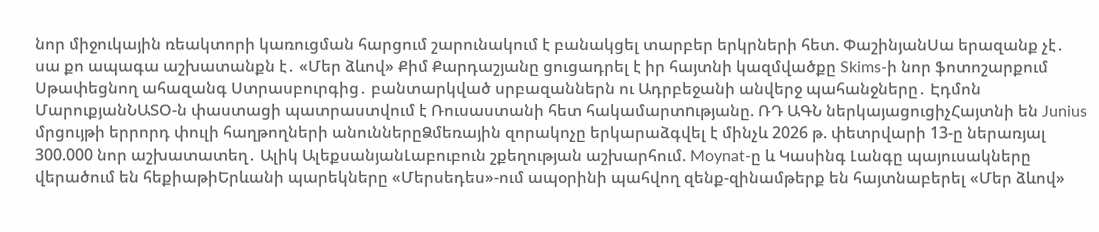նոր միջուկային ռեակտորի կառուցման հարցում շարունակում է բանակցել տարբեր երկրների հետ. ՓաշինյանՍա երազանք չէ․ սա քո ապագա աշխատանքն է․ «Մեր ձևով» Քիմ Քարդաշյանը ցուցադրել է իր հայտնի կազմվածքը Skims-ի նոր ֆոտոշարքում Սթափեցնող ահազանգ Ստրասբուրգից․ բանտարկված սրբազաններն ու Ադրբեջանի անվերջ պահանջները․ Էդմոն ՄարուքյանՆԱՏՕ-ն փաստացի պատրաստվում է Ռուսաստանի հետ հակամարտnւթյանը. ՌԴ ԱԳՆ ներկայացուցիչՀայտնի են Junius մրցույթի երրորդ փուլի հաղթողների անուններըՁմեռային զորակոչը երկարաձգվել է մինչև 2026 թ. փետրվարի 13-ը ներառյալ 300.000 նոր աշխատատեղ․ Ալիկ ԱլեքսանյանԼաբուբուն շքեղության աշխարհում. Moynat-ը և Կասինգ Լանգը պայուսակները վերածում են հեքիաթիԵրևանի պարեկները «Մերսեդես»-ում ապօրինի պահվող զենք-զինամթերք են հայտնաբերել «Մեր ձևով»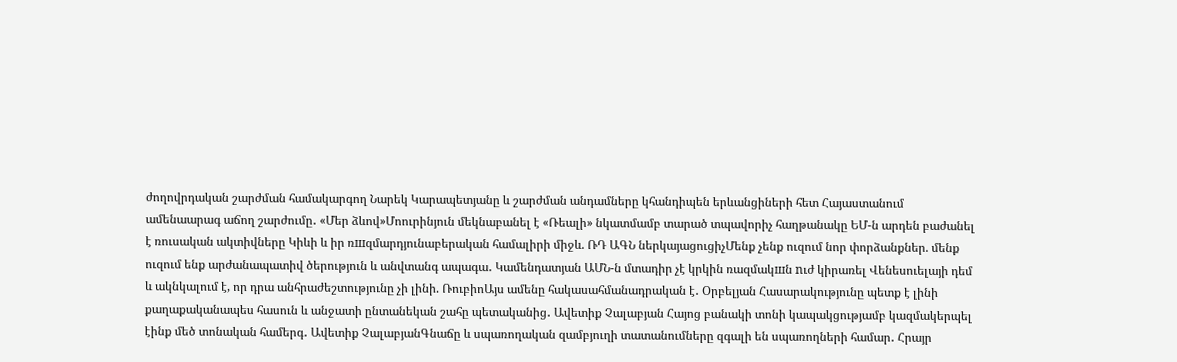ժողովրդական շարժման համակարգող Նարեկ Կարապետյանը և շարժման անդամները կհանդիպեն երևանցիների հետ Հայաստանում ամենաարագ աճող շարժումը․ «Մեր ձևով»Մոուրինյուն մեկնաբանել է «Ռեալի» նկատմամբ տարած տպավորիչ հաղթանակը ԵՄ-ն արդեն բաժանել է ռուսական ակտիվները Կիևի և իր ռшզմարդյունաբերական համալիրի միջև. ՌԴ ԱԳՆ ներկայացուցիչՄենք չենք ուզում նոր փորձանքներ. մենք ուզում ենք արժանապատիվ ծերություն և անվտանգ ապագա․ Կամենդատյան ԱՄՆ-ն մտադիր չէ կրկին ռազմակшն nւժ կիրառել Վենեսուելայի դեմ և ակնկալում է, որ դրա անհրաժեշտությունը չի լինի. ՌուբիոԱյս ամենը հակասահմանադրական է․ Օրբելյան Հասարակությունը պետք է լինի քաղաքականապես հասուն և անջատի ընտանեկան շահը պետականից․ Ավետիք Չալաբյան Հայոց բանակի տոնի կապակցությամբ կազմակերպել էինք մեծ տոնական համերգ․ Ավետիք ՉալաբյանԳնաճը և սպառողական զամբյուղի տատանումները զգալի են սպառողների համար․ Հրայր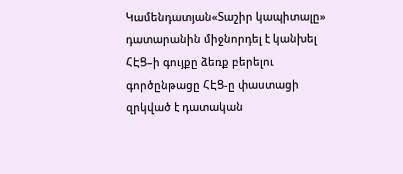Կամենդատյան«Տաշիր կապիտալը» դատարանին միջնորդել է կանխել ՀԷՑ–ի գույքը ձեռք բերելու գործընթացը ՀԷՑ-ը փաստացի զրկված է դատական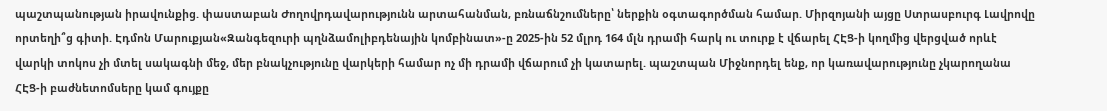պաշտպանության իրավունքից. փաստաբան Ժողովրդավարությունն արտահանման, բռնաճնշումները՝ ներքին օգտագործման համար. Միրզոյանի այցը Ստրասբուրգ Լավրովը որտեղի՞ց գիտի. Էդմոն Մարուքյան«Զանգեզուրի պղնձամոլիբդենային կոմբինատ»-ը 2025-ին 52 մլրդ 164 մլն դրամի հարկ ու տուրք է վճարել ՀԷՑ-ի կողմից վերցված որևէ վարկի տոկոս չի մտել սակագնի մեջ, մեր բնակչությունը վարկերի համար ոչ մի դրամի վճարում չի կատարել. պաշտպան Միջնորդել ենք, որ կառավարությունը չկարողանա ՀԷՑ-ի բաժնետոմսերը կամ գույքը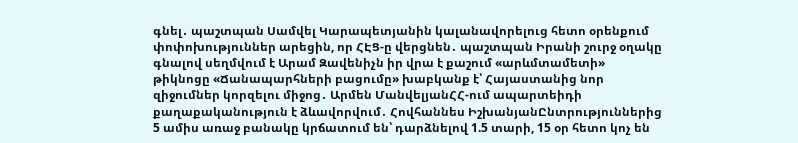գնել․ պաշտպան Սամվել Կարապետյանին կալանավորելուց հետո օրենքում փոփոխություններ արեցին, որ ՀԷՑ-ը վերցնեն․ պաշտպան Իրանի շուրջ օղակը գնալով սեղմվում է Արամ Զավենիչն իր վրա է քաշում «արևմտամետի» թիկնոցը «Ճանապարհների բացումը» խաբկանք է՝ Հայաստանից նոր զիջումներ կորզելու միջոց․ Արմեն ՄանվելյանՀՀ-ում ապարտեիդի քաղաքականություն է ձևավորվում․ Հովհաննես ԻշխանյանԸնտրություններից 5 ամիս առաջ բանակը կրճատում են՝ դարձնելով 1.5 տարի, 15 օր հետո կոչ են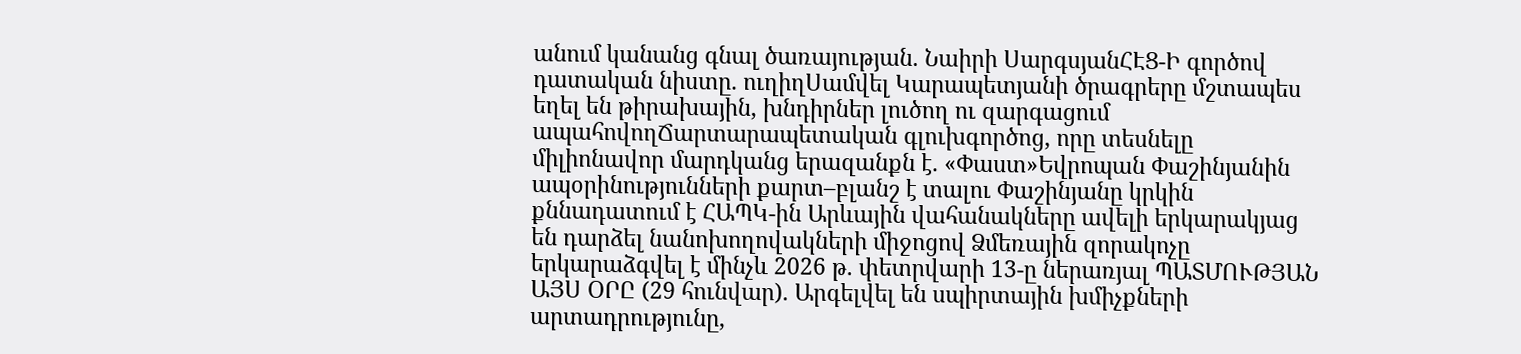անում կանանց գնալ ծառայության. Նաիրի ՍարգսյանՀԷՑ-Ի գործով դատական նիստը. ուղիղՍամվել Կարապետյանի ծրագրերը մշտապես եղել են թիրախային, խնդիրներ լուծող ու զարգացում ապահովողՃարտարապետական գլուխգործոց, որը տեսնելը միլիոնավոր մարդկանց երազանքն է. «Փաստ»Եվրոպան Փաշինյանին ապօրինությունների քարտ–բլանշ է տալու Փաշինյանը կրկին քննադատում է ՀԱՊԿ-ին Արևային վահանակները ավելի երկարակյաց են դարձել նանոխողովակների միջոցով Ձմեռային զորակոչը երկարաձգվել է մինչև 2026 թ. փետրվարի 13-ը ներառյալ ՊԱՏՄՈՒԹՅԱՆ ԱՅՍ ՕՐԸ (29 հունվար). Արգելվել են սպիրտային խմիչքների արտադրությունը,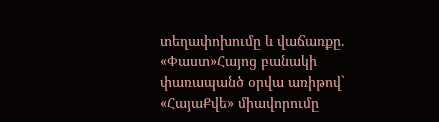տեղափոխումը և վաճառքը. «Փաստ»Հայոց բանակի փառապանծ օրվա առիթով` «ՀայաՔվե» միավորումը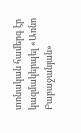տոնական համերգ էր կազմակերպել «Առնո Բաբաջանյան»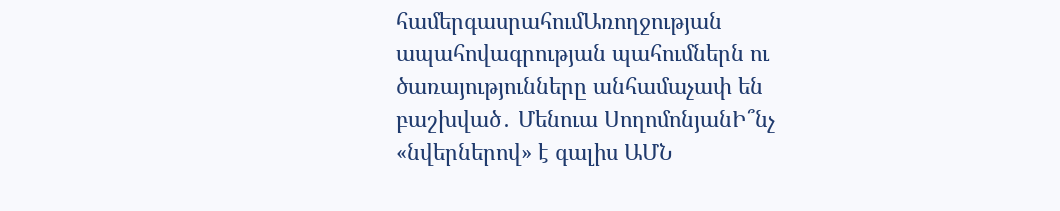համերգասրահումԱռողջության ապահովագրության պահումներն ու ծառայությունները անհամաչափ են բաշխված․ Մենուա ՍողոմոնյանԻ՞նչ «նվերներով» է գալիս ԱՄՆ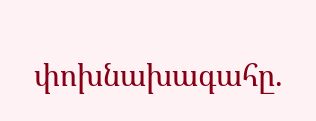փոխնախագահը.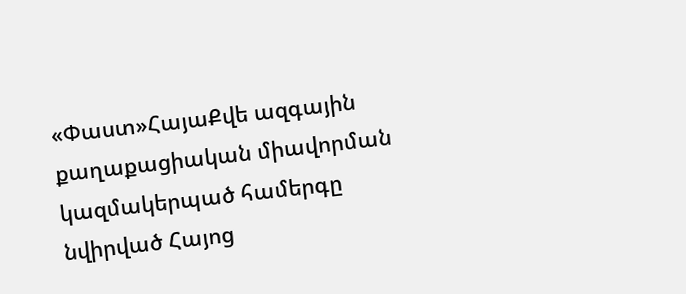«Փաստ»ՀայաՔվե ազգային քաղաքացիական միավորման կազմակերպած համերգը նվիրված Հայոց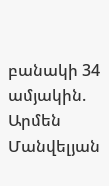բանակի 34 ամյակին. Արմեն Մանվելյան